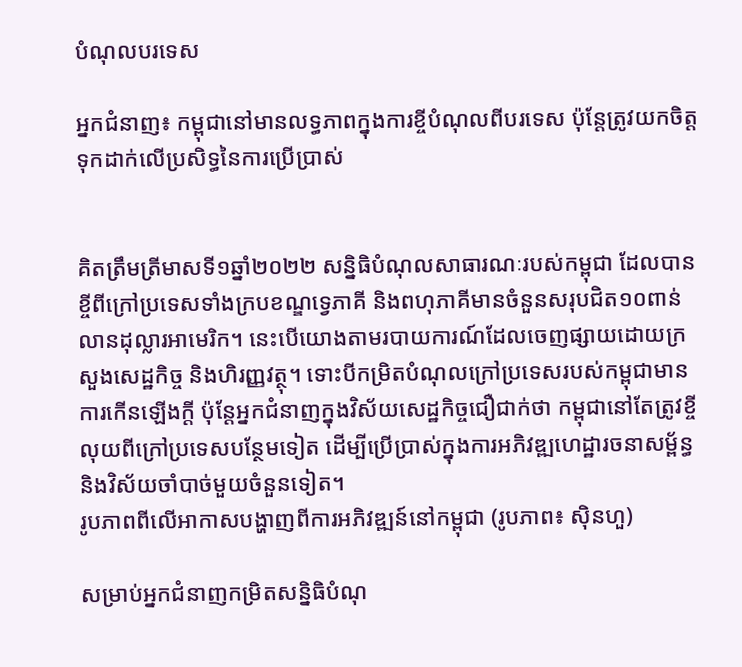បំណុលបរទេស

អ្នកជំនាញ៖ កម្ពុជានៅមានលទ្ធភាពក្នុងការខ្ចីបំណុលពីបរទេស ប៉ុន្ដែត្រូវយកចិត្តទុកដាក់លើប្រសិទ្ធនៃការប្រើប្រាស់


គិតត្រឹមត្រីមាសទី១ឆ្នាំ២០២២ សន្និធិបំណុលសាធារណៈរបស់កម្ពុជា ដែលបានខ្ចីពីក្រៅប្រទេសទាំងក្របខណ្ឌទ្វេភាគី និងពហុភាគីមានចំនួនសរុបជិត១០ពាន់លានដុល្លារអាមេរិក។ នេះបើយោងតាមរបាយការណ៍ដែលចេញផ្សាយដោយក្រសួងសេដ្ឋកិច្ច និងហិរញ្ញវត្ថុ។ ទោះបីកម្រិតបំណុលក្រៅប្រទេសរបស់កម្ពុជាមានការកើនឡើងក្ដី ប៉ុន្ដែអ្នកជំនាញក្នុងវិស័យសេដ្ឋកិច្ចជឿជាក់ថា កម្ពុជានៅតែត្រូវខ្ចីលុយពីក្រៅប្រទេសបន្ថែមទៀត ដើម្បីប្រើប្រាស់ក្នុងការអភិវឌ្ឍហេដ្ឋារចនាសម្ព័ន្ធ និងវិស័យចាំបាច់មួយចំនួនទៀត។
រូបភាពពីលើអាកាសបង្ហាញពីការអភិវឌ្ឍន៍នៅកម្ពុជា (រូបភាព៖ ស៊ិនហួ)

សម្រាប់អ្នកជំនាញកម្រិតសន្និធិបំណុ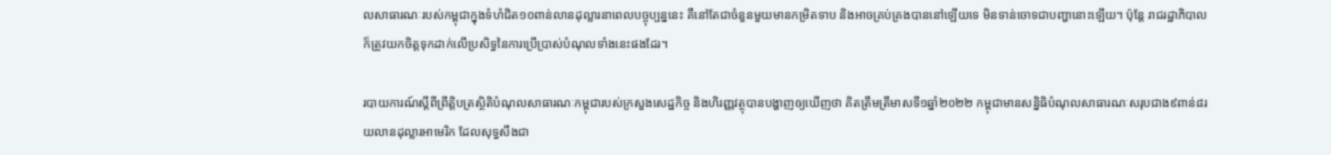លសាធារណៈរបស់កម្ពុជាក្នុងទំហំជិត១០ពាន់លានដុល្លារនាពេលបច្ចុប្បន្ននេះ គឺនៅតែជាចំនួនមួយមានកម្រិតទាប និងអាចគ្រប់គ្រងបាននៅឡើយទេ មិនទាន់ចោទជាបញ្ហានោះឡើយ។ ប៉ុន្ដែ រាជរដ្ឋាភិបាល ក៏ត្រូវយកចិត្តទុកដាក់លើប្រសិទ្ធនៃការប្រើប្រាស់បំណុលទាំងនេះផងដែរ។

របាយការណ៍ស្តីពីព្រឹត្តិបត្រស្ថិតិបំណុលសាធារណៈកម្ពុជារបស់ក្រសួងសេដ្ឋកិច្ច និងហិរញ្ញវត្ថុបានបង្ហាញឲ្យឃើញថា គិតត្រឹមត្រីមាសទី១ឆ្នាំ២០២២ កម្ពុជាមានសន្និធិបំណុលសាធារណៈសរុបជាង៩ពាន់៨រយលានដុល្លារអាមេរិក ដែលសុទ្ធសឹងជា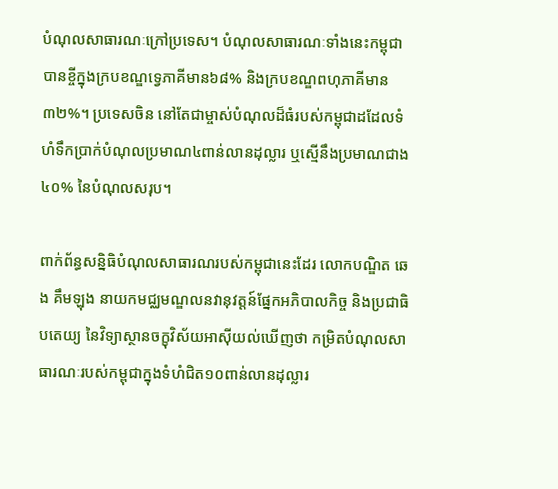បំណុលសាធារណៈក្រៅប្រទេស។ បំណុលសាធារណៈទាំងនេះកម្ពុជាបានខ្ចីក្នុងក្របខណ្ឌទ្វេភាគីមាន៦៨% និងក្របខណ្ឌពហុភាគីមាន៣២%។ ប្រទេសចិន នៅតែជាម្ចាស់បំណុលដ៏ធំរបស់កម្ពុជាដដែលទំហំទឹកប្រាក់បំណុលប្រមាណ៤ពាន់លានដុល្លារ ឬស្មើនឹងប្រមាណជាង៤០% នៃបំណុលសរុប។

ពាក់ព័ន្ធសន្និធិបំណុលសាធារណរបស់កម្ពុជានេះដែរ លោកបណ្ឌិត ឆេង គឹមឡុង នាយកមជ្ឈមណ្ឌលនវានុវត្តន៍ផ្នែកអភិបាលកិច្ច និងប្រជាធិបតេយ្យ នៃវិទ្យាស្ថានចក្ខុវិស័យអាស៊ីយល់ឃើញថា កម្រិតបំណុលសាធារណៈរបស់កម្ពុជាក្នុងទំហំជិត១០ពាន់លានដុល្លារ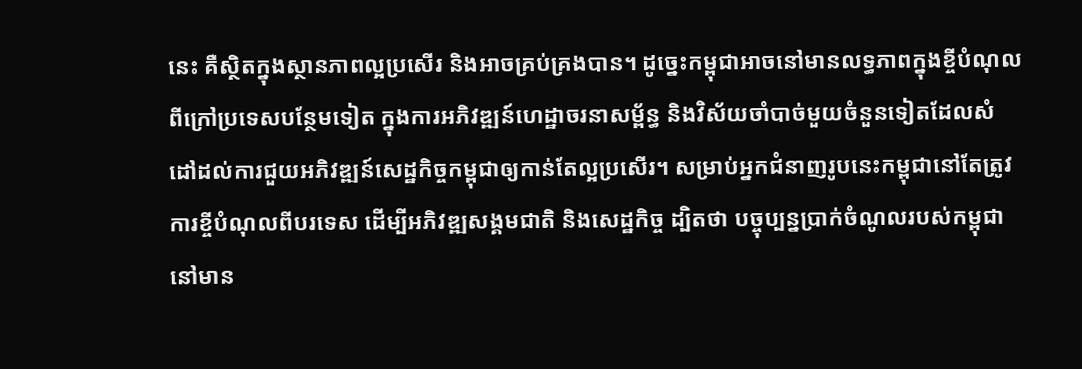នេះ គឺស្ថិតក្នុងស្ថានភាពល្អប្រសើរ និងអាចគ្រប់គ្រងបាន។ ដូច្នេះកម្ពុជាអាចនៅមានលទ្ធភាពក្នុងខ្ចីបំណុលពីក្រៅប្រទេសបន្ថែមទៀត ក្នុងការអភិវឌ្ឍន៍ហេដ្ឋាចរនាសម្ព័ន្ធ និងវិស័យចាំបាច់មួយចំនួនទៀតដែលសំដៅដល់ការជួយអភិវឌ្ឍន៍សេដ្ឋកិច្ចកម្ពុជាឲ្យកាន់តែល្អប្រសើរ។ សម្រាប់អ្នកជំនាញរូបនេះកម្ពុជានៅតែត្រូវការខ្ចីបំណុលពីបរទេស ដើម្បីអភិវឌ្ឍសង្គមជាតិ និងសេដ្ឋកិច្ច ដ្បិតថា បច្ចុប្បន្នប្រាក់ចំណូលរបស់កម្ពុជានៅមាន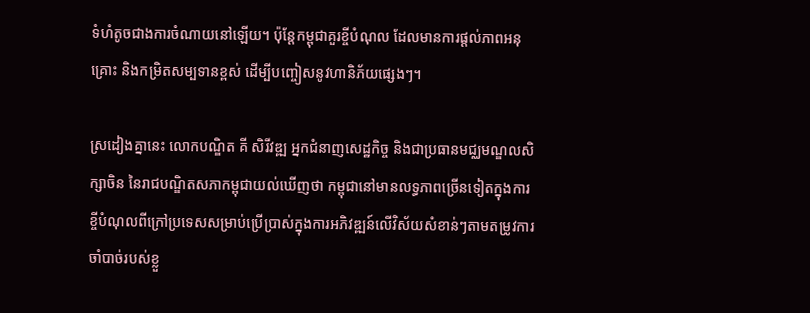ទំហំតូចជាងការចំណាយនៅឡើយ។ ប៉ុន្តែកម្ពុជាគួរខ្ចីបំណុល ដែលមានការផ្តល់ភាពអនុគ្រោះ និងកម្រិតសម្បទានខ្ពស់ ដើម្បីបញ្ចៀសនូវហានិភ័យផ្សេងៗ។

ស្រដៀងគ្នានេះ លោកបណ្ឌិត គី សិរីវឌ្ឍ អ្នកជំនាញសេដ្ឋកិច្ច និងជាប្រធានមជ្ឈមណ្ឌលសិក្សាចិន នៃរាជបណ្ឌិតសភាកម្ពុជាយល់ឃើញថា កម្ពុជានៅមានលទ្ធភាពច្រើនទៀតក្នុងការខ្ចីបំណុលពីក្រៅប្រទេសសម្រាប់ប្រើប្រាស់ក្នុងការអភិវឌ្ឍន៍លើវិស័យសំខាន់ៗតាមតម្រូវការចាំបាច់របស់ខ្លួ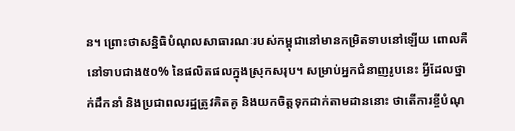ន។ ព្រោះថាសន្និធិបំណុលសាធារណៈរបស់កម្ពុជានៅមានកម្រិតទាបនៅឡើយ ពោលគឺនៅទាបជាង៥០% នៃផលិតផលក្នុងស្រុកសរុប។ សម្រាប់អ្នកជំនាញរូបនេះ អ្វីដែលថ្នាក់ដឹកនាំ និងប្រជាពលរដ្ឋត្រូវគិតគូ និងយកចិត្តទុកដាក់តាមដាននោះ ថាតើការខ្ចីបំណុ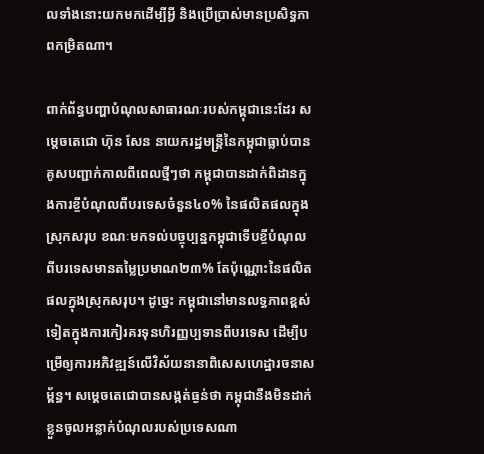លទាំងនោះយកមកដើម្បីអ្វី និងប្រើប្រាស់មានប្រសិទ្ធភាពកម្រិតណា។

ពាក់ព័ន្ធបញ្ហាបំណុលសាធារណៈរបស់កម្ពុជានេះដែរ សម្តេចតេជោ ហ៊ុន សែន នាយករដ្ឋមន្ត្រីនៃកម្ពុជាធ្លាប់បានគូសបញ្ជាក់កាលពីពេលថ្មីៗថា កម្ពុជាបានដាក់ពិដានក្នុងការខ្ចីបំណុលពីបរទេសចំនួន៤០% នៃផលិតផលក្នុងស្រុកសរុប ខណៈមកទល់បច្ចុប្បន្នកម្ពុជាទើបខ្ចីបំណុលពីបរទេសមានតម្លៃប្រមាណ២៣% តែប៉ុណ្ណោះនៃផលិតផលក្នុងស្រុកសរុប។ ដូច្នេះ កម្ពុជានៅមានលទ្ធភាពខ្ពស់ទៀតក្នុងការកៀរគរទុនហិរញ្ញប្បទានពីបរទេស ដើម្បីបម្រើឲ្យការអភិវឌ្ឍន៍លើវិស័យនានាពិសេសហេដ្ឋារចនាសម្ព័ន្ធ។ សម្តេចតេជោបានសង្កត់ធ្ងន់ថា កម្ពុជានឹងមិនដាក់ខ្លួនចូលអន្លាក់បំណុលរបស់ប្រទេសណា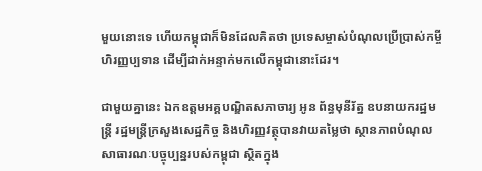មួយនោះទេ ហើយកម្ពុជាក៏មិនដែលគិតថា ប្រទេសម្ចាស់បំណុលប្រើប្រាស់កម្ចីហិរញ្ញប្បទាន ដើម្បីដាក់អន្ទាក់មកលើកម្ពុជានោះដែរ។

ជាមួយគ្នានេះ ឯកឧត្តមអគ្គបណ្ឌិតសភាចារ្យ អូន ព័ន្ធមុនីរ័ត្ន ឧបនាយករដ្ឋមន្ត្រី រដ្ឋមន្ត្រីក្រសួងសេដ្ឋកិច្ច និងហិរញ្ញវត្ថុបានវាយតម្លៃថា ស្ថានភាពបំណុលសាធារណៈបច្ចុប្បន្នរបស់កម្ពុជា ស្ថិតក្នុង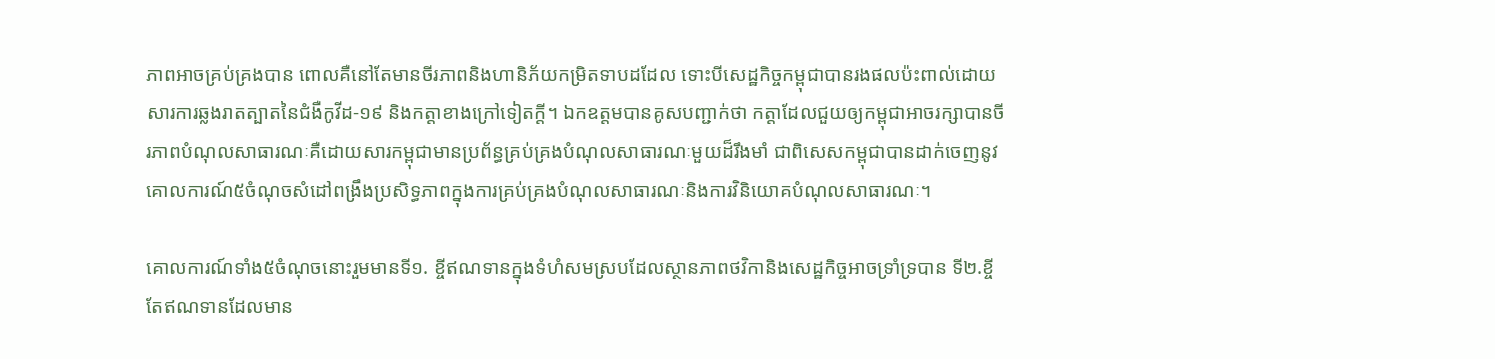ភាពអាចគ្រប់គ្រងបាន ពោលគឺនៅតែមានចីរភាពនិងហានិភ័យកម្រិតទាបដដែល ទោះបីសេដ្ឋកិច្ចកម្ពុជាបានរងផលប៉ះពាល់ដោយសារការឆ្លងរាតត្បាតនៃជំងឺកូវីដ-១៩ និងកត្តាខាងក្រៅទៀតក្តី។ ឯកឧត្តមបានគូសបញ្ជាក់ថា កត្តាដែលជួយឲ្យកម្ពុជាអាចរក្សាបានចីរភាពបំណុលសាធារណៈគឺដោយសារកម្ពុជាមានប្រព័ន្ធគ្រប់គ្រងបំណុលសាធារណៈមួយដ៏រឹងមាំ ជាពិសេសកម្ពុជាបានដាក់ចេញនូវគោលការណ៍៥ចំណុចសំដៅពង្រឹងប្រសិទ្ធភាពក្នុងការគ្រប់គ្រងបំណុលសាធារណៈនិងការវិនិយោគបំណុលសាធារណៈ។

គោលការណ៍ទាំង៥ចំណុចនោះរួមមានទី១. ខ្ចីឥណទានក្នុងទំហំសមស្របដែលស្ថានភាពថវិកានិងសេដ្ឋកិច្ចអាចទ្រាំទ្របាន ទី២.ខ្ចីតែឥណទានដែលមាន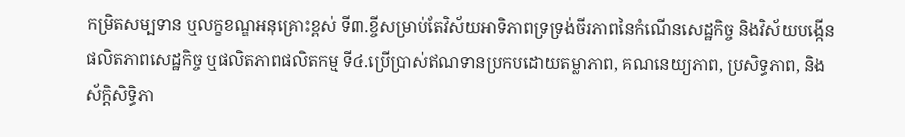កម្រិតសម្បទាន ឬលក្ខខណ្ឌអនុគ្រោះខ្ពស់ ទី៣.ខ្ចីសម្រាប់តែវិស័យអាទិភាពទ្រទ្រង់ចីរភាពនៃកំណើនសេដ្ឋកិច្ច និងវិស័យបង្កើនផលិតភាពសេដ្ឋកិច្ច ឬផលិតភាពផលិតកម្ម ទី៤.ប្រើប្រាស់ឥណទានប្រកបដោយតម្លាភាព, គណនេយ្យភាព, ប្រសិទ្ធភាព, និងស័ក្ដិសិទ្ធិភា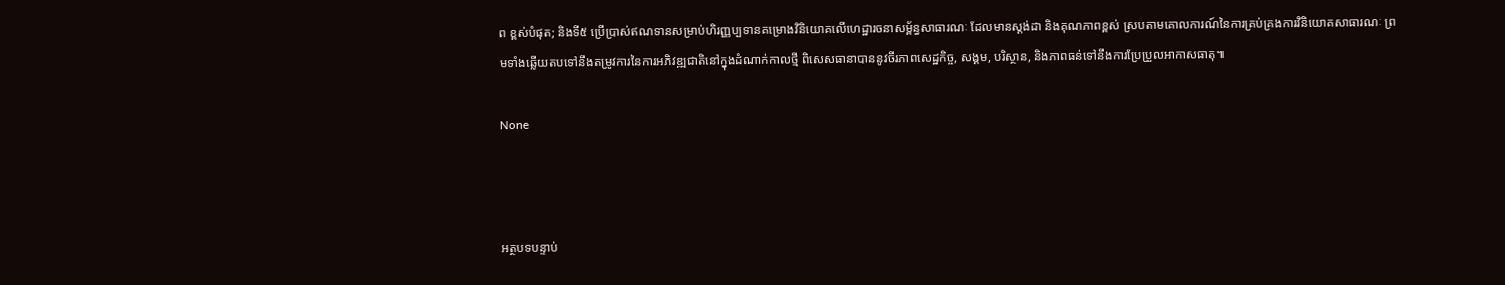ព ខ្ពស់បំផុត; និងទី៥ ប្រើប្រាស់ឥណទានសម្រាប់ហិរញ្ញប្បទានគម្រោងវិនិយោគលើហេដ្ឋារចនាសម្ព័ន្ធសាធារណៈ ដែលមានស្ដង់ដា និងគុណភាពខ្ពស់ ស្របតាមគោលការណ៍នៃការគ្រប់គ្រងការវិនិយោគសាធារណៈ ព្រមទាំងឆ្លើយតបទៅនឹងតម្រូវការនៃការអភិវឌ្ឍជាតិនៅក្នុងដំណាក់កាលថ្មី ពិសេសធានាបាននូវចីរភាពសេដ្ឋកិច្ច, សង្គម, បរិស្ថាន, និងភាពធន់ទៅនឹងការប្រែប្រួលអាកាសធាតុ៕

None



អត្ថបទបន្ទាប់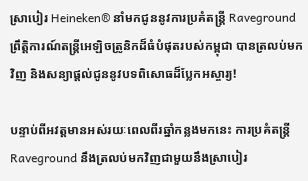ស្រាបៀរ Heineken® នាំមកជូននូវការប្រគំតន្ដ្រី Raveground ព្រឹត្តិការណ៍តន្ត្រីអេឡិចត្រូនិកដ៏ធំបំផុតរបស់កម្ពុជា បានត្រលប់មកវិញ និងសន្យាផ្ដល់ជូននូវបទពិសោធដ៏ប្លែកអស្ចារ្យ!

បន្ទាប់ពីអវត្តមានអស់រយៈពេលពីរឆ្នាំកន្លងមកនេះ ការប្រគំតន្រ្ដី Raveground នឹងត្រលប់មកវិញជាមួយនឹងស្រាបៀរ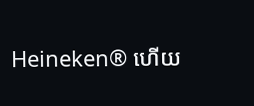Heineken® ហើយ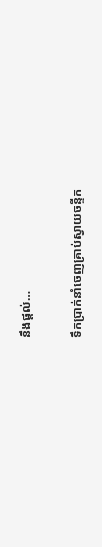នឹងផ្ដល់…

ទឹកប្រាក់នាំចេញគ្រាប់ស្វាយចន្ទីក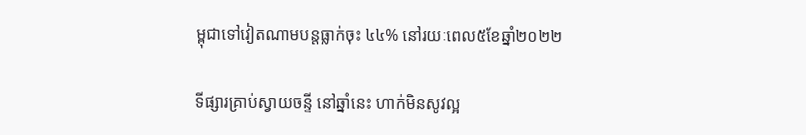ម្ពុជាទៅវៀតណាមបន្តធ្លាក់ចុះ ៤៤% នៅរយៈពេល៥ខែឆ្នាំ២០២២

ទីផ្សារគ្រាប់ស្វាយចន្ទី នៅឆ្នាំនេះ ហាក់មិនសូវល្អ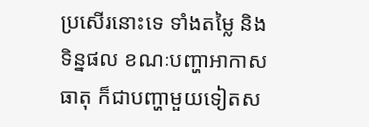ប្រសើរនោះទេ ទាំងតម្លៃ និងទិន្នផល ខណៈបញ្ហាអាកាសធាតុ ក៏ជាបញ្ហាមួយទៀតស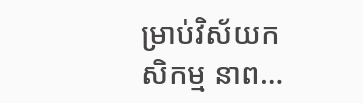ម្រាប់វិស័យកសិកម្ម នាព…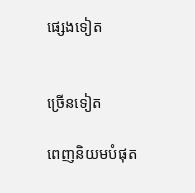ផ្សេងទៀត


ច្រើនទៀត

ពេញនិយមបំផុត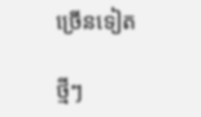ច្រើនទៀត

ថ្មីៗ